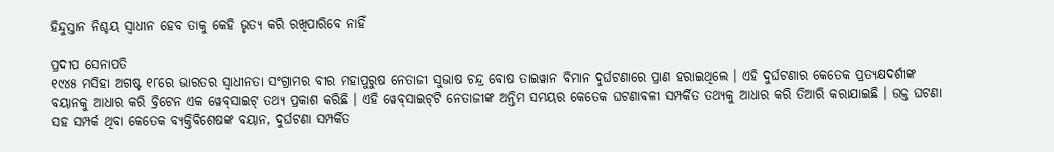ହିନ୍ଦୁସ୍ତାନ ନିଶ୍ଚୟ ସ୍ୱାଧୀନ ହେବ ତାକୁ କେହି ଭୃତ୍ୟ କରି ରଖିପାରିବେ ନାହିଁ

ପ୍ରଦୀପ ସେନାପତି
୧୯୪୫ ମସିହା ଅଗଷ୍ଟ ୧୮ରେ ଭାରତର ସ୍ୱାଧୀନତା ସଂଗ୍ରାମର ବୀର ମହାପୁରୁଷ ନେତାଜୀ ସୁଭାଷ ଚନ୍ଦ୍ର ବୋଷ ତାଇୱାନ ବିମାନ ଦୁର୍ଘଟଣାରେ ପ୍ରାଣ ହରାଇଥିଲେ । ଏହି ଦୁର୍ଘଟଣାର କେତେକ ପ୍ରତ୍ୟକ୍ଷଦର୍ଶୀଙ୍କ ବୟାନକୁ ଆଧାର କରି ବ୍ରିଟେନ ଏକ ୱେବ୍‌ସାଇଟ୍ ତଥ୍ୟ ପ୍ରକାଶ କରିଛି । ଏହି ୱେବ୍‌ସାଇଟ୍‌ଟି ନେତାଜୀଙ୍କ ଅନ୍ତିମ ସମୟର କେତେକ ଘଟଣାବଳୀ ସମ୍ପର୍କିତ ତଥ୍ୟକୁ ଆଧାର କରି ତିଆରି କରାଯାଇଛି । ଉକ୍ତ ଘଟଣା ସହ ସମ୍ପର୍କ ଥିବା କେତେକ ବ୍ୟକ୍ତିବିଶେଷଙ୍କ ବୟାନ, ଦୁର୍ଘଟଣା ସମ୍ପର୍କିତ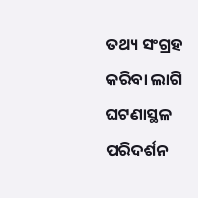ତଥ୍ୟ ସଂଗ୍ରହ କରିବା ଲାଗି ଘଟଣାସ୍ଥଳ ପରିଦର୍ଶନ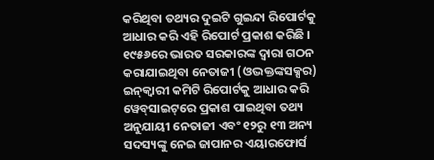କରିଥିବା ତଥ୍ୟର ଦୁଇଟି ଗୁଇନ୍ଦା ରିପୋର୍ଟକୁ ଆଧାର କରି ଏହି ରିପୋର୍ଟ ପ୍ରକାଶ କରିଛି । ୧୯୫୬ରେ ଭାରତ ସରକାରଙ୍କ ଦ୍ୱାରା ଗଠନ କରାଯାଇଥିବା ନେତାଜୀ (ଓଦ୍ଭକ୍ତଙ୍କସକ୍ସର) ଇନ୍‌କ୍ୱାରୀ କମିଟି ରିପୋର୍ଟକୁ ଆଧାର କରି ୱେବ୍‌ସାଇଟ୍‌ରେ ପ୍ରକାଶ ପାଇଥିବା ତଥ୍ୟ ଅନୁଯାୟୀ ନେତାଜୀ ଏବଂ ୧୨ରୁ ୧୩ ଅନ୍ୟ ସଦସ୍ୟଙ୍କୁ ନେଇ ଜାପାନର ଏୟାରଫୋର୍ସ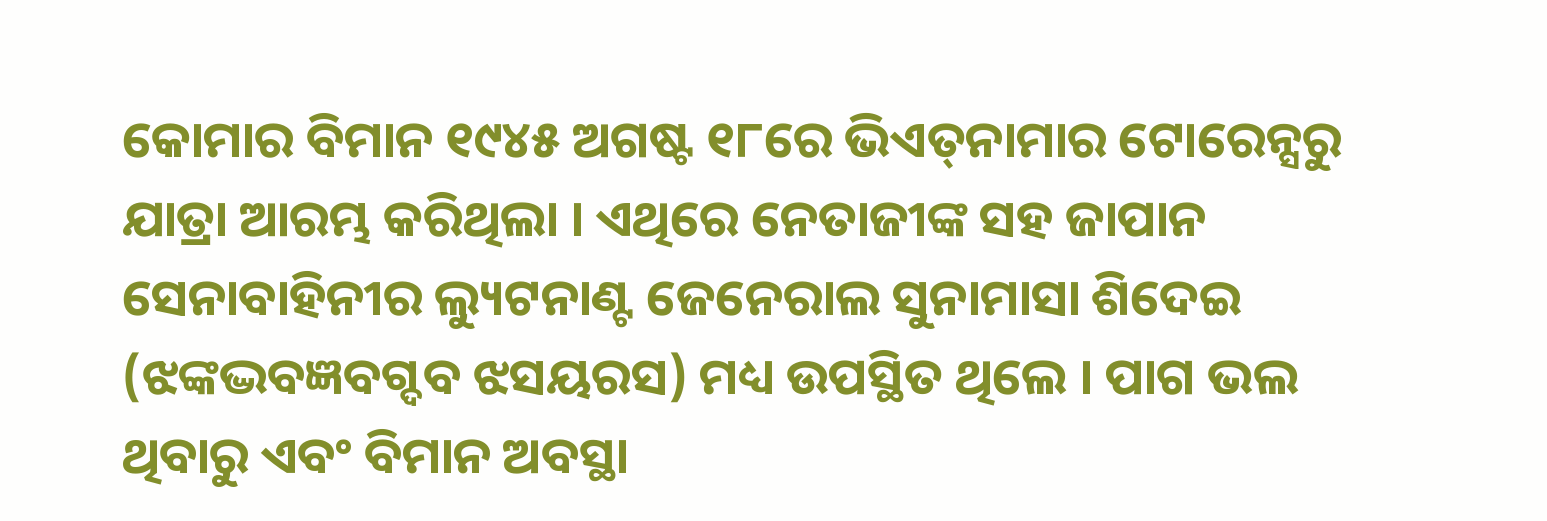କୋମାର ବିମାନ ୧୯୪୫ ଅଗଷ୍ଟ ୧୮ରେ ଭିଏତ୍‌ନାମାର ଟୋରେନ୍ସରୁ ଯାତ୍ରା ଆରମ୍ଭ କରିଥିଲା । ଏଥିରେ ନେତାଜୀଙ୍କ ସହ ଜାପାନ ସେନାବାହିନୀର ଲ୍ୟୁଟନାଣ୍ଟ ଜେନେରାଲ ସୁନାମାସା ଶିଦେଇ (ଝଙ୍କଦ୍ଭବଜ୍ଞବଗ୍ଦବ ଝସୟରସ) ମଧ୍ୟ ଉପସ୍ଥିତ ଥିଲେ । ପାଗ ଭଲ ଥିବାରୁ ଏବଂ ବିମାନ ଅବସ୍ଥା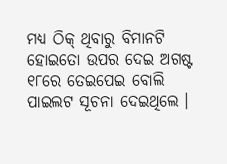ମଧ୍ୟ ଠିକ୍ ଥିବାରୁ ବିମାନଟି ହୋଇତୋ ଉପର ଦେଇ ଅଗଷ୍ଟ ୧୮ରେ ତେଇପେଇ ବୋଲି ପାଇଲଟ ସୂଚନା ଦେଇଥିଲେ ।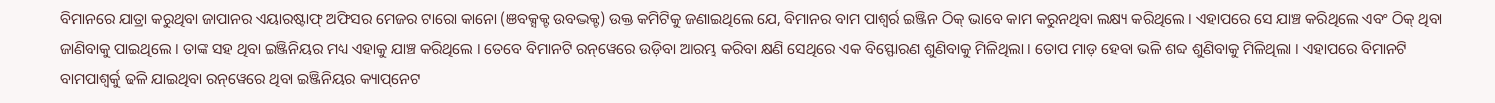ବିମାନରେ ଯାତ୍ରା କରୁଥିବା ଜାପାନର ଏୟାରଷ୍ଟାଫ୍ ଅଫିସର ମେଜର ଟାରୋ କାନୋ (ଞବକ୍ସକ୍ଟ ଉବଦ୍ଭକ୍ଟ) ଉକ୍ତ କମିଟିକୁ ଜଣାଇଥିଲେ ଯେ, ବିମାନର ବାମ ପାଶ୍ୱର୍ର ଇଞ୍ଜିନ ଠିକ୍ ଭାବେ କାମ କରୁନଥିବା ଲକ୍ଷ୍ୟ କରିଥିଲେ । ଏହାପରେ ସେ ଯାଞ୍ଚ କରିଥିଲେ ଏବଂ ଠିକ୍ ଥିବା ଜାଣିବାକୁ ପାଇଥିଲେ । ତାଙ୍କ ସହ ଥିବା ଇଞ୍ଜିନିୟର ମଧ୍ୟ ଏହାକୁ ଯାଞ୍ଚ କରିଥିଲେ । ତେବେ ବିମାନଟି ରନ୍‌ୱେରେ ଉଡ଼ିବା ଆରମ୍ଭ କରିବା କ୍ଷଣି ସେଥିରେ ଏକ ବିସ୍ଫୋରଣ ଶୁଣିବାକୁ ମିଳିଥିଲା । ତୋପ ମାଡ଼ ହେବା ଭଳି ଶବ୍ଦ ଶୁଣିବାକୁ ମିଳିଥିଲା । ଏହାପରେ ବିମାନଟି ବାମପାଶ୍ୱର୍କୁ ଢଳି ଯାଇଥିବା ରନ୍‌ୱେରେ ଥିବା ଇଞ୍ଜିନିୟର କ୍ୟାପ୍‌ନେଟ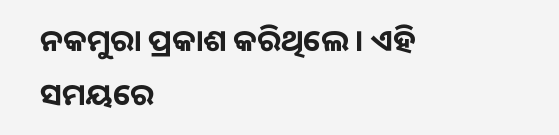ନକମୁରା ପ୍ରକାଶ କରିଥିଲେ । ଏହି ସମୟରେ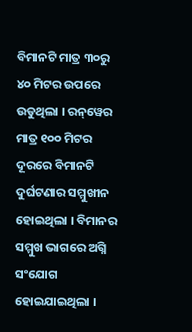ବିମାନଟି ମାତ୍ର ୩୦ରୁ ୪୦ ମିଟର ଉପରେ ଉଡୁଥିଲା । ରନ୍‌ୱେର ମାତ୍ର ୧୦୦ ମିଟର ଦୂରରେ ବିମାନଟି ଦୁର୍ଘଟଣାର ସମ୍ମୁଖୀନ ହୋଇଥିଲା । ବିମାନର ସମ୍ମୁଖ ଭାଗରେ ଅଗ୍ନି ସଂଯୋଗ ହୋଇଯାଇଥିଲା ।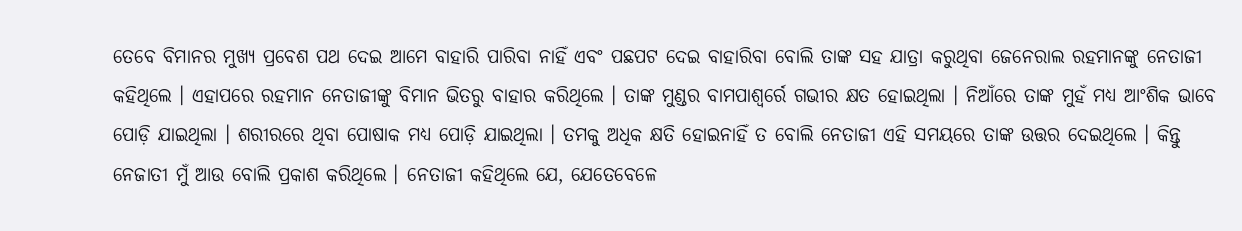ତେବେ ବିମାନର ମୁଖ୍ୟ ପ୍ରବେଶ ପଥ ଦେଇ ଆମେ ବାହାରି ପାରିବା ନାହିଁ ଏବଂ ପଛପଟ ଦେଇ ବାହାରିବା ବୋଲି ତାଙ୍କ ସହ ଯାତ୍ରା କରୁଥିବା ଜେନେରାଲ ରହମାନଙ୍କୁ ନେତାଜୀ କହିଥିଲେ । ଏହାପରେ ରହମାନ ନେତାଜୀଙ୍କୁ ବିମାନ ଭିତରୁ ବାହାର କରିଥିଲେ । ତାଙ୍କ ମୁଣ୍ଡର ବାମପାଶ୍ୱର୍ରେ ଗଭୀର କ୍ଷତ ହୋଇଥିଲା । ନିଆଁରେ ତାଙ୍କ ମୁହଁ ମଧ୍ୟ ଆଂଶିକ ଭାବେ ପୋଡ଼ି ଯାଇଥିଲା । ଶରୀରରେ ଥିବା ପୋଷାକ ମଧ୍ୟ ପୋଡ଼ି ଯାଇଥିଲା । ତମକୁ ଅଧିକ କ୍ଷତି ହୋଇନାହିଁ ତ ବୋଲି ନେତାଜୀ ଏହି ସମୟରେ ତାଙ୍କ ଉତ୍ତର ଦେଇଥିଲେ । କିନ୍ତୁ ନେଜାତୀ ମୁଁ ଆଉ ବୋଲି ପ୍ରକାଶ କରିଥିଲେ । ନେତାଜୀ କହିଥିଲେ ଯେ, ଯେତେବେଳେ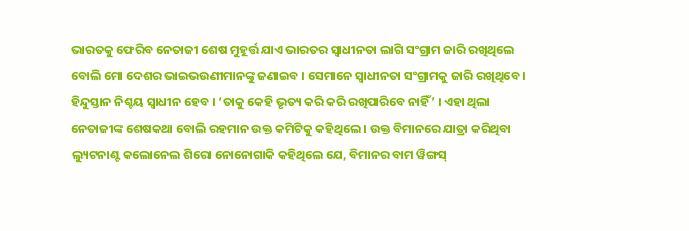ଭାରତକୁ ଫେରିବ ନେତାଜୀ ଶେଷ ମୁହୂର୍ତ୍ତ ଯାଏ ଭାରତର ସ୍ୱାଧୀନତା ଲାଗି ସଂଗ୍ରାମ ଜାରି ରଖିଥିଲେ ବୋଲି ମୋ ଦେଶର ଭାଇଭଉଣୀମାନଙ୍କୁ ଜଣାଇବ । ସେମାନେ ସ୍ୱାଧୀନତା ସଂଗ୍ରାମକୁ ଜାରି ରଖିଥିବେ । ହିନ୍ଦୁସ୍ତାନ ନିଶ୍ଚୟ ସ୍ୱାଧୀନ ହେବ । ‘ତାକୁ କେହି ଭୃତ୍ୟ କରି କରି ରଖିପାରିବେ ନାହିଁ’ । ଏହା ଥିଲା ନେତାଜୀଙ୍କ ଶେଷକଥା ବୋଲି ରହମାନ ଉକ୍ତ କମିଟିକୁ କହିଥିଲେ । ଉକ୍ତ ବିମାନରେ ଯାତ୍ରା କରିଥିବା ଲ୍ୟୁଟନାଣ୍ଟ କଲୋନେଲ ଶିରୋ ନୋନୋଗାକି କହିଥିଲେ ଯେ, ବିମାନର ବାମ ୱିଙ୍ଗସ୍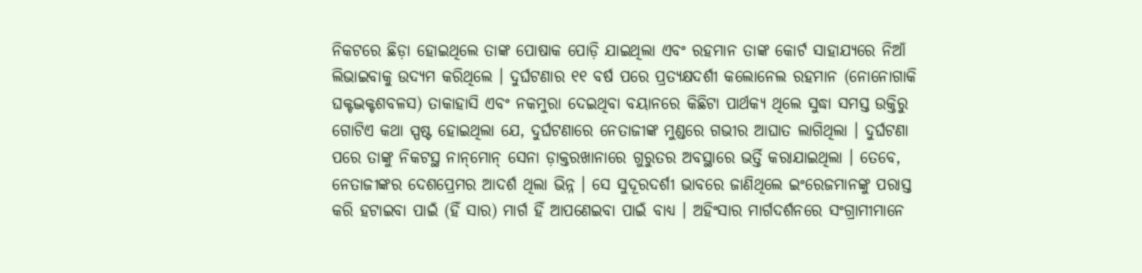ନିକଟରେ ଛିଡ଼ା ହୋଇଥିଲେ ତାଙ୍କ ପୋଷାକ ପୋଡ଼ି ଯାଇଥିଲା ଏବଂ ରହମାନ ତାଙ୍କ କୋର୍ଟ ସାହାଯ୍ୟରେ ନିଆଁ ଲିଭାଇବାକୁ ଉଦ୍ୟମ କରିଥିଲେ । ଦୁର୍ଘଟଣାର ୧୧ ବର୍ଷ ପରେ ପ୍ରତ୍ୟକ୍ଷଦର୍ଶୀ କଲୋନେଲ ରହମାନ (ନୋନୋଗାକି ଘକ୍ଟଦ୍ଭକ୍ଟଶବଳସ) ତାକାହାସି ଏବଂ ନକମୁରା ଦେଇଥିବା ବୟାନରେ କିଛିଟା ପାର୍ଥକ୍ୟ ଥିଲେ ସୁଦ୍ଧା ସମସ୍ତ ଉକ୍ତିରୁ ଗୋଟିଏ କଥା ସ୍ପଷ୍ଟ ହୋଇଥିଲା ଯେ, ଦୁର୍ଘଟଣାରେ ନେତାଜୀଙ୍କ ମୁଣ୍ଡରେ ଗଭୀର ଆଘାତ ଲାଗିଥିଲା । ଦୁର୍ଘଟଣା ପରେ ତାଙ୍କୁ ନିକଟସ୍ଥ ନାନ୍‌ମୋନ୍ ସେନା ଡ଼ାକ୍ତରଖାନାରେ ଗୁରୁତର ଅବସ୍ଥାରେ ଭର୍ତ୍ତି କରାଯାଇଥିଲା । ତେବେ, ନେତାଜୀଙ୍କର ଦେଶପ୍ରେମର ଆଦର୍ଶ ଥିଲା ଭିନ୍ନ । ସେ ସୁଦୂରଦର୍ଶୀ ଭାବରେ ଜାଣିଥିଲେ ଇଂରେଜମାନଙ୍କୁ ପରାସ୍ତ କରି ହଟାଇବା ପାଇଁ (ହିଁ ସାର) ମାର୍ଗ ହିଁ ଆପଣେଇବା ପାଇଁ ବାଧ୍ୟ । ଅହିଂସାର ମାର୍ଗଦର୍ଶନରେ ସଂଗ୍ରାମୀମାନେ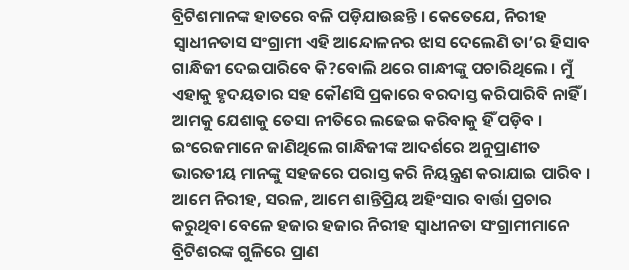ବ୍ରିଟିଶମାନଙ୍କ ହାତରେ ବଳି ପଡ଼ିଯାଉଛନ୍ତି । କେତେଯେ, ନିରୀହ ସ୍ୱାଧୀନତାସ ସଂଗ୍ରାମୀ ଏହି ଆନ୍ଦୋଳନର ଝାସ ଦେଲେଣି ତା’ର ହିସାବ ଗାନ୍ଧିଜୀ ଦେଇପାରିବେ କି?ବୋଲି ଥରେ ଗାନ୍ଧୀଙ୍କୁ ପଚାରିଥିଲେ । ମୁଁ ଏହାକୁ ହୃଦୟତାର ସହ କୌଣସି ପ୍ରକାରେ ବରଦାସ୍ତ କରିପାରିବି ନାହିଁ । ଆମକୁ ଯେଶାକୁ ତେସା ନୀତିରେ ଲଢେଇ କରିବାକୁ ହିଁ ପଡ଼ିବ । ଇଂରେଜମାନେ ଜାଣିଥିଲେ ଗାନ୍ଧିଜୀଙ୍କ ଆଦର୍ଶରେ ଅନୁପ୍ରାଣୀତ ଭାରତୀୟ ମାନଙ୍କୁ ସହଜରେ ପରାସ୍ତ କରି ନିୟନ୍ତ୍ରଣ କରାଯାଇ ପାରିବ । ଆମେ ନିରୀହ, ସରଳ, ଆମେ ଶାନ୍ତିପ୍ରିୟ ଅହିଂସାର ବାର୍ତ୍ତା ପ୍ରଚାର କରୁଥିବା ବେଳେ ହଜାର ହଜାର ନିରୀହ ସ୍ୱାଧୀନତା ସଂଗ୍ରାମୀମାନେ ବ୍ରିଟିଶରଙ୍କ ଗୁଳିରେ ପ୍ରାଣ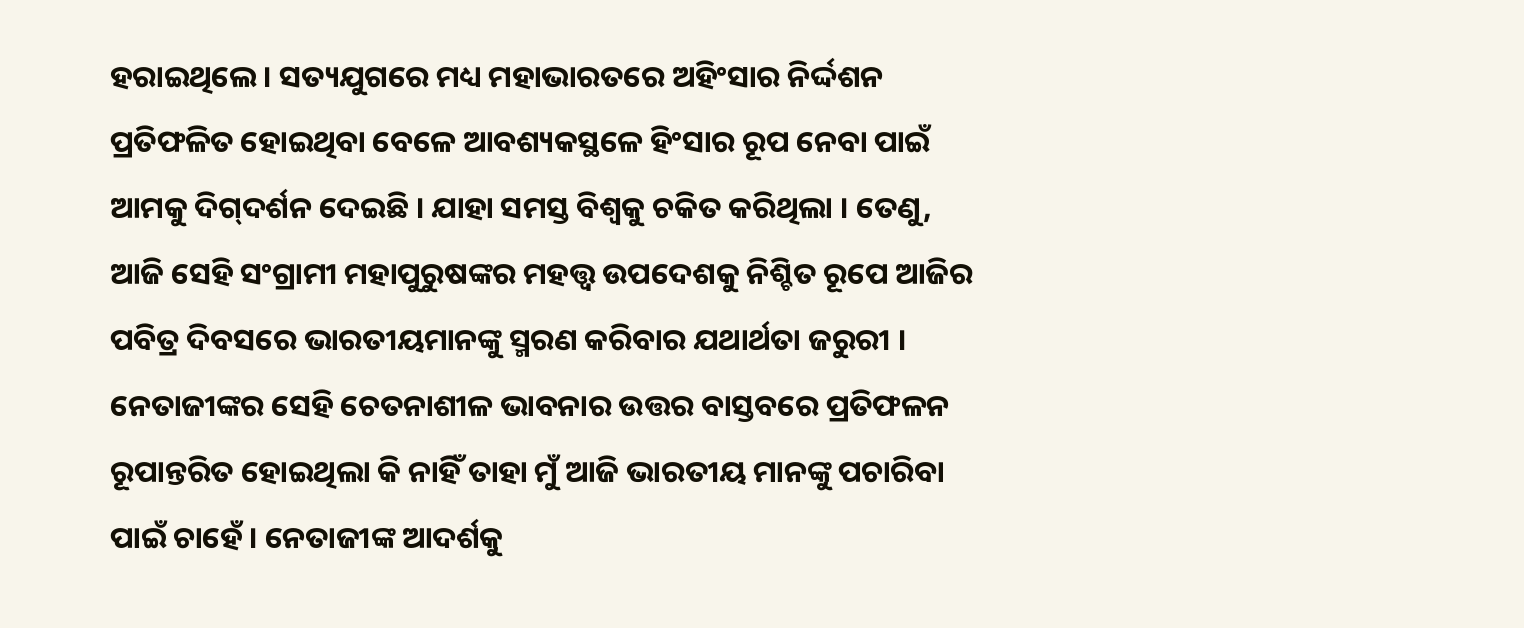ହରାଇଥିଲେ । ସତ୍ୟଯୁଗରେ ମଧ୍ୟ ମହାଭାରତରେ ଅହିଂସାର ନିର୍ଦ୍ଦଶନ ପ୍ରତିଫଳିତ ହୋଇଥିବା ବେଳେ ଆବଶ୍ୟକସ୍ଥଳେ ହିଂସାର ରୂପ ନେବା ପାଇଁ ଆମକୁ ଦିଗ୍‌ଦର୍ଶନ ଦେଇଛି । ଯାହା ସମସ୍ତ ବିଶ୍ୱକୁ ଚକିତ କରିଥିଲା । ତେଣୁ, ଆଜି ସେହି ସଂଗ୍ରାମୀ ମହାପୁରୁଷଙ୍କର ମହତ୍ତ୍ୱ ଉପଦେଶକୁ ନିଶ୍ଚିତ ରୂପେ ଆଜିର ପବିତ୍ର ଦିବସରେ ଭାରତୀୟମାନଙ୍କୁ ସ୍ମରଣ କରିବାର ଯଥାର୍ଥତା ଜରୁରୀ । ନେତାଜୀଙ୍କର ସେହି ଚେତନାଶୀଳ ଭାବନାର ଉତ୍ତର ବାସ୍ତବରେ ପ୍ରତିଫଳନ ରୂପାନ୍ତରିତ ହୋଇଥିଲା କି ନାହିଁ ତାହା ମୁଁ ଆଜି ଭାରତୀୟ ମାନଙ୍କୁ ପଚାରିବା ପାଇଁ ଚାହେଁ । ନେତାଜୀଙ୍କ ଆଦର୍ଶକୁ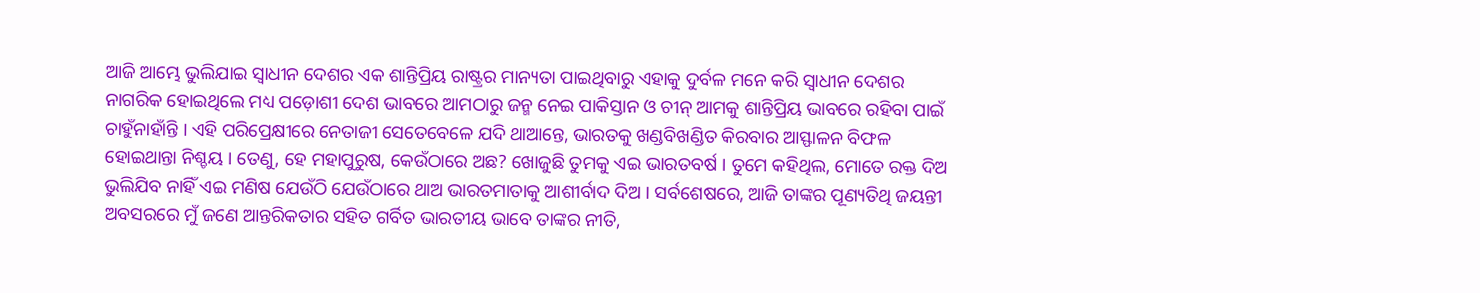ଆଜି ଆମ୍ଭେ ଭୁଲିଯାଇ ସ୍ୱାଧୀନ ଦେଶର ଏକ ଶାନ୍ତିପ୍ରିୟ ରାଷ୍ଟ୍ରର ମାନ୍ୟତା ପାଇଥିବାରୁ ଏହାକୁ ଦୁର୍ବଳ ମନେ କରି ସ୍ୱାଧୀନ ଦେଶର ନାଗରିକ ହୋଇଥିଲେ ମଧ୍ୟ ପଡ଼ୋଶୀ ଦେଶ ଭାବରେ ଆମଠାରୁ ଜନ୍ମ ନେଇ ପାକିସ୍ତାନ ଓ ଚୀନ୍ ଆମକୁ ଶାନ୍ତିପ୍ରିୟ ଭାବରେ ରହିବା ପାଇଁ ଚାହୁଁନାହାଁନ୍ତି । ଏହି ପରିପ୍ରେକ୍ଷୀରେ ନେତାଜୀ ସେତେବେଳେ ଯଦି ଥାଆନ୍ତେ, ଭାରତକୁ ଖଣ୍ଡବିଖଣ୍ଡିତ କିରବାର ଆସ୍ଫାଳନ ବିଫଳ ହୋଇଥାନ୍ତା ନିଶ୍ଚୟ । ତେଣୁ, ହେ ମହାପୁରୁଷ, କେଉଁଠାରେ ଅଛ? ଖୋଜୁଛି ତୁମକୁ ଏଇ ଭାରତବର୍ଷ । ତୁମେ କହିଥିଲ, ମୋତେ ରକ୍ତ ଦିଅ ଭୁଲିଯିବ ନାହିଁ ଏଇ ମଣିଷ ଯେଉଁଠି ଯେଉଁଠାରେ ଥାଅ ଭାରତମାତାକୁ ଆଶୀର୍ବାଦ ଦିଅ । ସର୍ବଶେଷରେ, ଆଜି ତାଙ୍କର ପୂଣ୍ୟତିଥି ଜୟନ୍ତୀ ଅବସରରେ ମୁଁ ଜଣେ ଆନ୍ତରିକତାର ସହିତ ଗର୍ବିତ ଭାରତୀୟ ଭାବେ ତାଙ୍କର ନୀତି,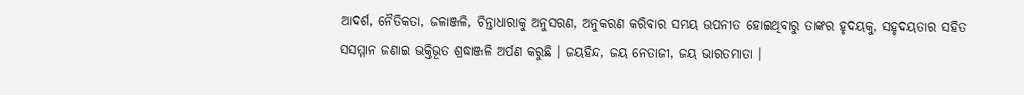ଆଦର୍ଶ, ନୈତିକତା, ଜଳାଞ୍ଜଳି, ଚିନ୍ତାଧାରାକୁ ଅନୁସରଣ, ଅନୁକରଣ କରିବାର ସମୟ ଉପନୀତ ହୋଇଥିବାରୁ ତାଙ୍କର ହୃଦୟକୁ, ସହୃଦୟତାର ସହିତ ସସମ୍ମାନ ଜଣାଇ ଭକ୍ତିଭୂତ ଶ୍ରଦ୍ଧାଞ୍ଜଳି ଅର୍ପଣ କରୁଛି । ଜୟହିନ୍ଦ, ଜୟ ନେତାଜୀ, ଜୟ ଭାରତମାତା ।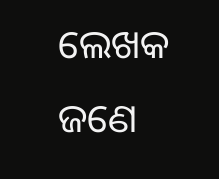ଲେଖକ ଜଣେ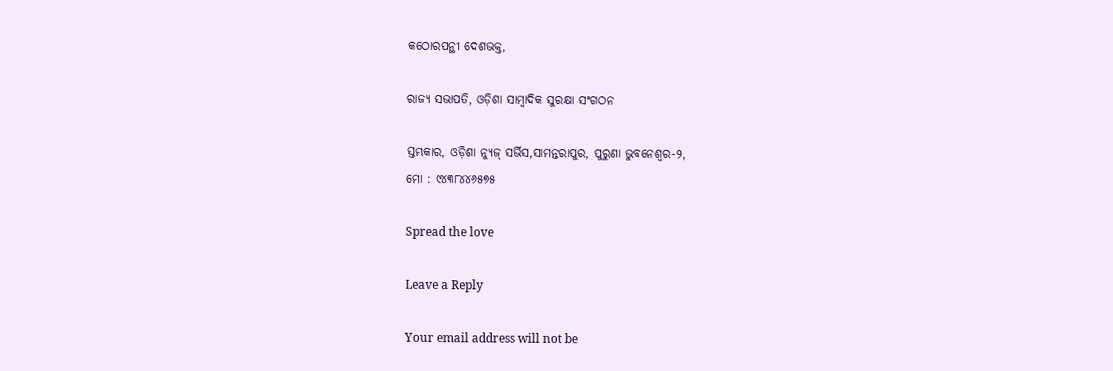କଠୋରପନ୍ଥୀ ଦେଶଭକ୍ତ,

ରାଜ୍ୟ ସଭାପତି, ଓଡ଼ିଶା ସାମ୍ବାଦିକ ସୁରକ୍ଷା ସଂଗଠନ

ସ୍ତମ୍ଭକାର, ଓଡ଼ିଶା ନ୍ୟୁଜ୍ ସର୍ଭିସ,ସାମନ୍ତରାପୁର, ପୁରୁଣା ଭୁବନେଶ୍ୱର-୨,
ମୋ : ୯୪୩୮୪୪୬୫୭୫

Spread the love

Leave a Reply

Your email address will not be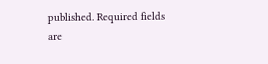published. Required fields are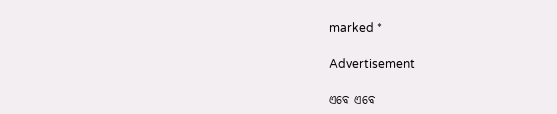marked *

Advertisement

ଏବେ ଏବେ